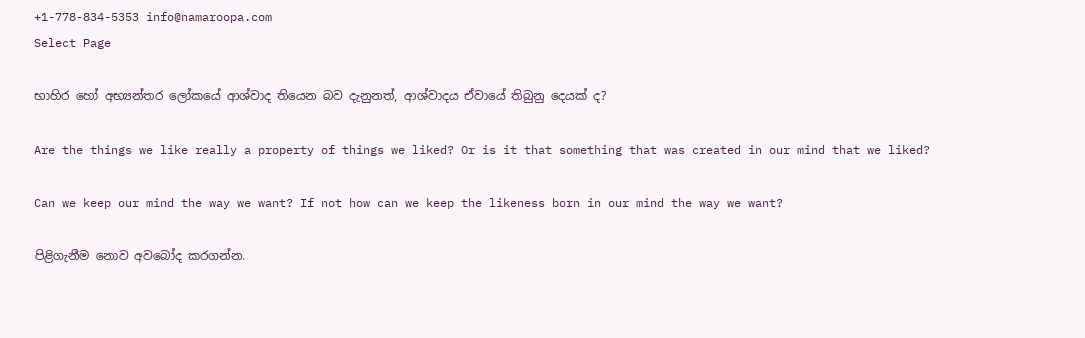+1-778-834-5353 info@namaroopa.com
Select Page

භාහිර හෝ අභ්‍යන්තර ලෝකයේ ආශ්වාද තියෙන බව දැනුනත්, ආශ්වාදය ඒවායේ තිබුනු දෙයක් ද?

Are the things we like really a property of things we liked? Or is it that something that was created in our mind that we liked?

Can we keep our mind the way we want? If not how can we keep the likeness born in our mind the way we want?

පිළිගැනීම නොව අවබෝද කරගන්න.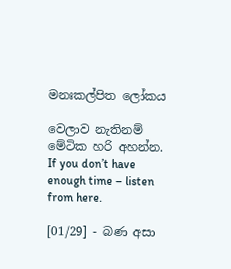මනඃකල්පිත ලෝකය

වෙලාව නැතිනම් මේටික හරි අහන්න.
If you don’t have enough time – listen from here.

[01/29] - බණ අසා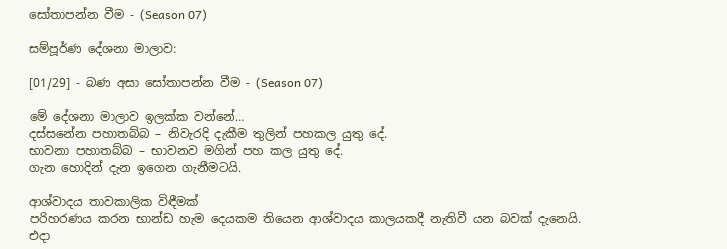සෝතාපන්න වීම - (Season 07)

සම්පූර්ණ දේශනා මාලාව:

[01/29] - බණ අසා සෝතාපන්න වීම - (Season 07)

මේ දේශනා මාලාව ඉලක්ක වන්නේ…
දස්සනේන පහාතබ්බ – නිවැරදි දැකීම තුලින් පහකල යුතු දේ.
භාවනා පහාතබ්බ – භාවනව මගින් පහ කල යුතු දේ.
ගැන හොදින් දැන ඉගෙන ගැනීමටයි.

ආශ්වාදය තාවකාලික විඳීමක්
පරිහරණය කරන භාන්ඩ හැම දෙයකම තියෙන ආශ්වාදය කාලයකදී නැතිවී යන බවක් දැනෙයි.
එදා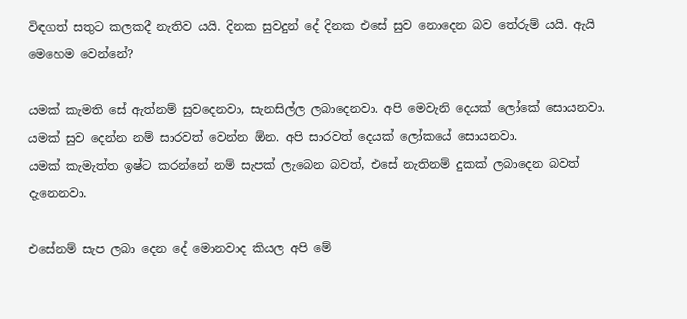විඳගත් සතුට කලකදී නැතිව යයි. දිනක සුවදුන් දේ දිනක එසේ සුව නොදෙන බව තේරුම් යයි. ඇයි මෙහෙම වෙන්නේ?

යමක් කැමති සේ ඇත්නම් සුවදෙනවා, සැනසිල්ල ලබාදෙනවා. අපි මෙවැනි දෙයක් ලෝකේ සොයනවා.
යමක් සුව දෙන්න නම් සාරවත් වෙන්න ඕන. අපි සාරවත් දෙයක් ලෝකයේ සොයනවා.
යමක් කැමැත්ත ඉෂ්ට කරන්නේ නම් සැපක් ලැබෙන බවත්, එසේ නැතිනම් දුකක් ලබාදෙන බවත් දැනෙනවා.

එසේනම් සැප ලබා දෙන දේ මොනවාද කියල අපි මේ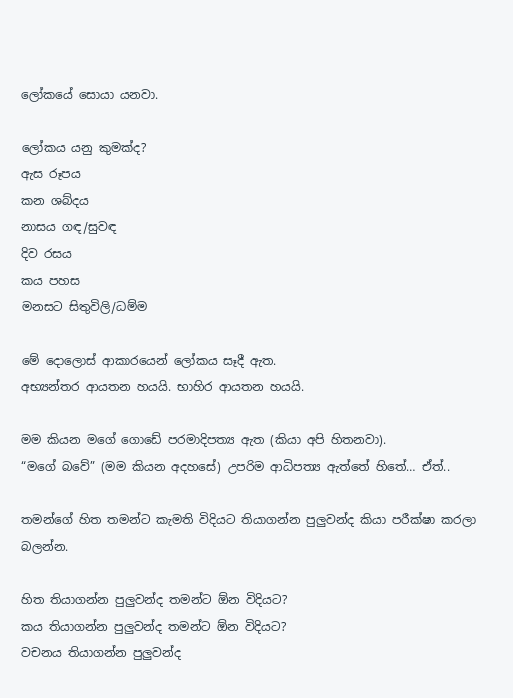ලෝකයේ සොයා යනවා.

ලෝකය යනු කුමක්ද?
ඇස රූපය
කන ශබ්දය
නාසය ගඳ/සුවඳ
දිව රසය
කය පහස
මනසට සිතුවිලි/ධම්ම

මේ දොලොස් ආකාරයෙන් ලෝකය සෑදී ඇත.
අභ්‍යන්තර ආයතන හයයි. භාහිර ආයතන හයයි.

මම කියන මගේ ගොඩේ පරමාදිපත්‍ය ඇත (කියා අපි හිතනවා).
“මගේ බවේ” (මම කියන අදහසේ) උපරිම ආධිපත්‍ය ඇත්තේ හිතේ… ඒත්..

තමන්ගේ හිත තමන්ට කැමති විදියට තියාගන්න පුලුවන්ද කියා පරීක්ෂා කරලා බලන්න.

හිත තියාගන්න පුලුවන්ද තමන්ට ඕන විදියට?
කය තියාගන්න පුලුවන්ද තමන්ට ඕන විදියට?
වචනය තියාගන්න පුලුවන්ද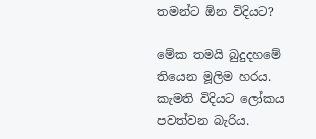තමන්ට ඕන විදියට?

මේක තමයි බුදුදහමේ තියෙන මූලිම හරය. කැමති විදියට ලෝකය පවත්වන බැරිය.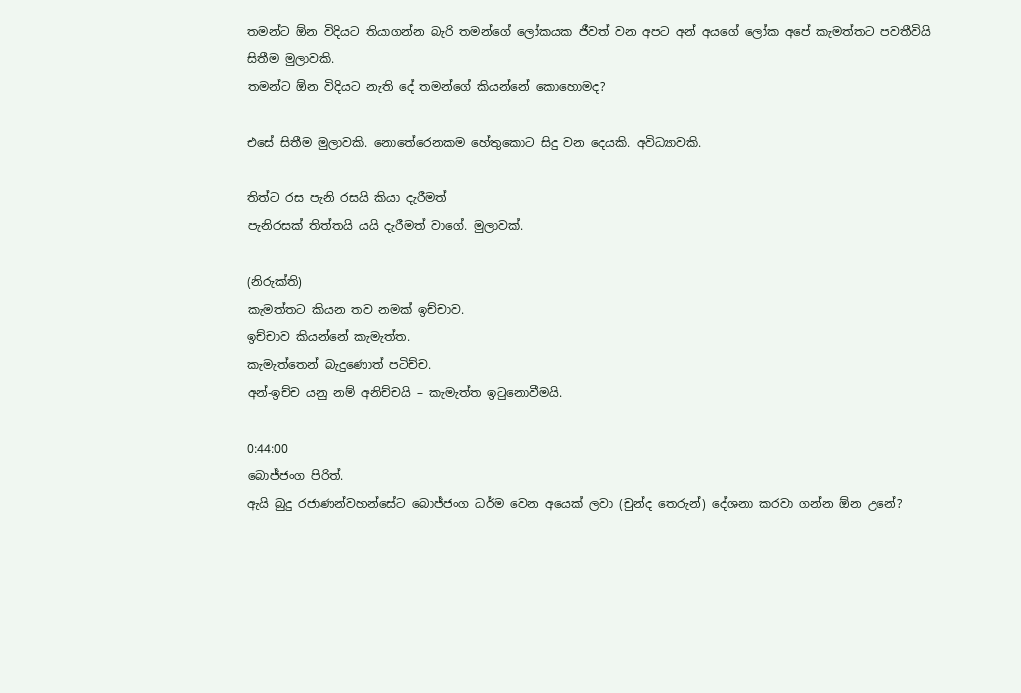තමන්ට ඕන විදියට තියාගන්න බැරි තමන්ගේ ලෝකයක ජීවත් වන අපට අන් අයගේ ලෝක අපේ කැමත්තට පවතීවියි සිතීම මුලාවකි.
තමන්ට ඕන විදියට නැති දේ තමන්ගේ කියන්නේ කොහොමද?

එසේ සිතීම මුලාවකි. නොතේරෙනකම හේතුකොට සිදු වන දෙයකි. අවිධ්‍යාවකි.

තිත්ට රස පැනි රසයි කියා දැරීමත්
පැනිරසක් තිත්තයි යයි දැරීමත් වාගේ. මුලාවක්.

(නිරුක්ති)
කැමත්තට කියන තව නමක් ඉච්චාව.
ඉච්චාව කියන්නේ කැමැත්ත.
කැමැත්තෙන් බැදුණොත් පටිච්ච.
අන්-ඉච්ච යනු නම් අනිච්චයි – කැමැත්ත ඉටුනොවීමයි.

0:44:00
බොජ්ජංග පිරිත්.
ඇයි බුදු රජාණන්වහන්සේට බොජ්ජංග ධර්ම වෙන අයෙක් ලවා (චුන්ද තෙරුන්) දේශනා කරවා ගන්න ඕන උනේ?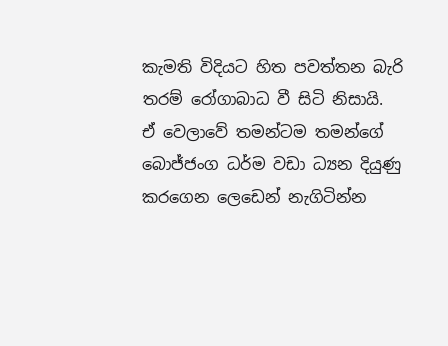කැමති විදියට හිත පවත්තන බැරි තරම් රෝගාබාධ වී සිටි නිසායි.
ඒ වෙලාවේ තමන්ටම තමන්ගේ බොජ්ජංග ධර්ම වඩා ධ්‍යන දියුණු කරගෙන ලෙඩෙන් නැගිටින්න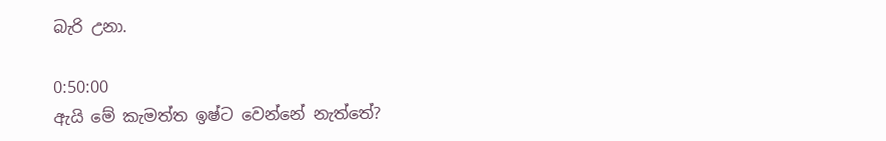බැරි උනා.

0:50:00
ඇයි මේ කැමත්ත ඉෂ්ට වෙන්නේ නැත්තේ?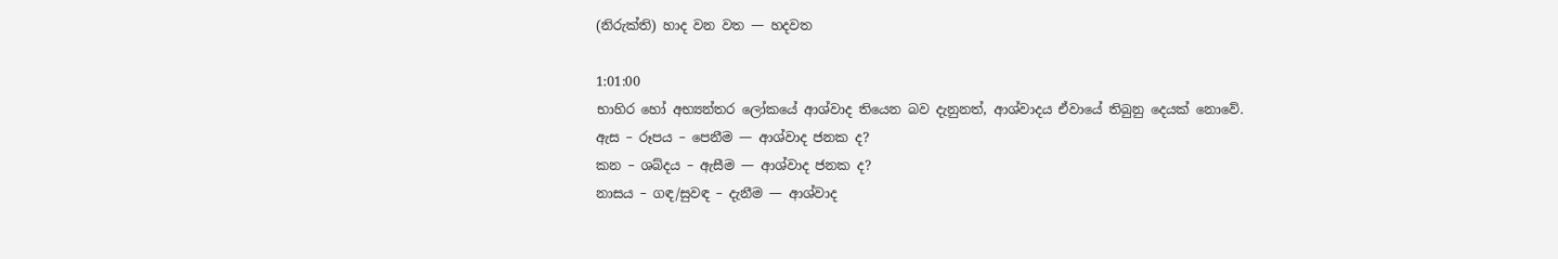(නිරුක්ති) හාද වන වත — හදවත

1:01:00
භාහිර හෝ අභ්‍යන්තර ලෝකයේ ආශ්වාද තියෙන බව දැනුනත්, ආශ්වාදය ඒවායේ තිබුනු දෙයක් නොවේ.
ඇස – රූපය – පෙනීම — ආශ්වාද ජනක ද?
කන – ශබ්දය – ඇසීම — ආශ්වාද ජනක ද?
නාසය – ගඳ/සුවඳ – දැනීම — ආශ්වාද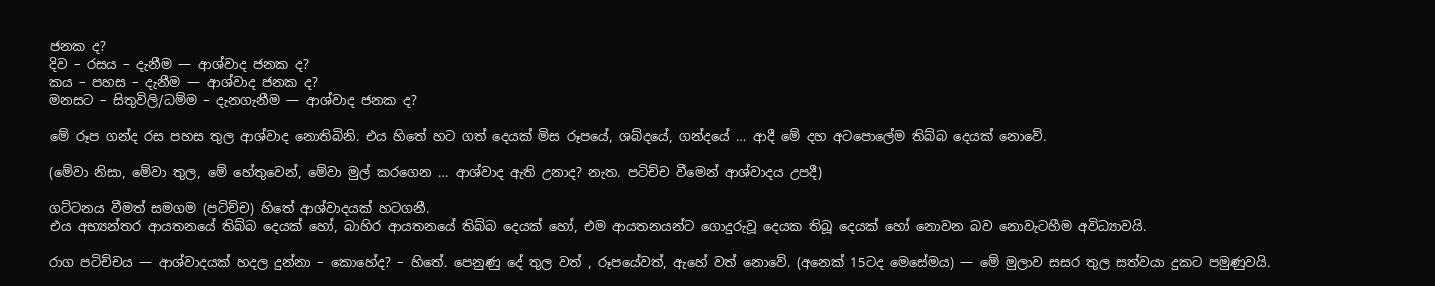ජනක ද?
දිව – රසය – දැනීම — ආශ්වාද ජනක ද?
කය – පහස – දැනීම — ආශ්වාද ජනක ද?
මනසට – සිතුවිලි/ධම්ම – දැනගැනීම — ආශ්වාද ජනක ද?

මේ රූප ගන්ද රස පහස තුල ආශ්වාද නොතිබිනි. එය හිතේ හට ගත් දෙයක් මිස රූපයේ, ශබ්දයේ, ගන්දයේ … ආදී මේ දහ අටපොලේම තිබ්බ දෙයක් නොවේ.

(මේවා නිසා, මේවා තුල, මේ හේතුවෙන්, මේවා මුල් කරගෙන … ආශ්වාද ඇති උනාද? නැත. පටිච්ච වීමෙන් ආශ්වාදය උපදී)

ගට්ටනය වීමත් සමගම (පටිච්ච) හිතේ ආශ්වාදයක් හටගනී.
එය අභ්‍යන්තර ආයතනයේ තිබ්බ දෙයක් හෝ, බාහිර ආයතනයේ තිබ්බ දෙයක් හෝ, එම ආයතනයන්ට ගොදුරුවූ දෙයක තිබූ දෙයක් හෝ නොවන බව නොවැටහීම අවිධ්‍යාවයි.

රාග පටිච්චය — ආශ්වාදයක් හදල දුන්නා – කොහේද? – හිතේ. පෙනුණු දේ තුල වත් , රූපයේවත්, ඇහේ වත් නොවේ. (අනෙක් 15ටද මෙසේමය) — මේ මුලාව සසර තුල සත්වයා දුකට පමුණුවයි.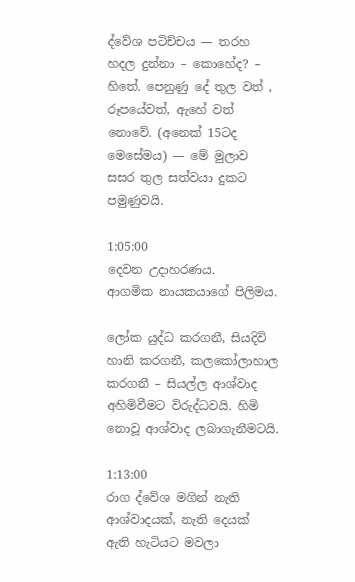ද්වේශ පටිච්චය — තරහ හදල දුන්නා – කොහේද? – හිතේ. පෙනුණු දේ තුල වත් , රූපයේවත්, ඇහේ වත් නොවේ. (අනෙක් 15ටද මෙසේමය) — මේ මුලාව සසර තුල සත්වයා දුකට පමුණුවයි.

1:05:00
දෙවන උදාහරණය.
ආගමික නායකයාගේ පිලිමය.

ලෝක යුද්ධ කරගනී, සියදිවි හානි කරගනී, කලකෝලාහාල කරගනී – සියල්ල ආශ්වාද අහිමිවීමට විරුද්ධවයි. හිමි නොවූ ආශ්වාද ලබාගැනීමටයි.

1:13:00
රාග ද්වේශ මගින් නැති ආශ්වාදයක්, නැති දෙයක් ඇති හැටියට මවලා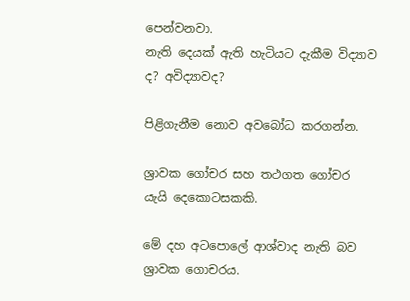පෙන්වනවා.
නැති දෙයක් ඇති හැටියට දැකීම විද්‍යාව ද? අවිද්‍යාවද?

පිළිගැනීම නොව අවබෝධ කරගන්න.

ශ්‍රාවක ගෝචර සහ තථගත ගෝචර යැයි දෙකොටසකකි.

මේ දහ අටපොලේ ආශ්වාද නැති බව ශ්‍රාවක ගොචරය.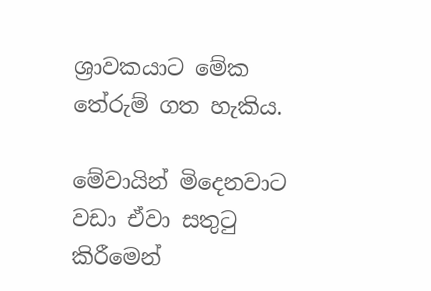ශ්‍රාවකයාට මේක තේරුම් ගත හැකිය.

මේවායින් මිදෙනවාට වඩා ඒවා සතුටු කිරීමෙන්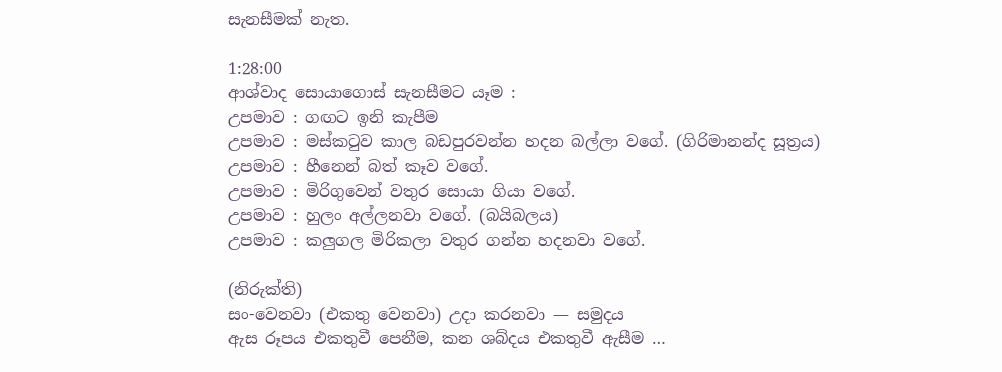සැනසීමක් නැත.

1:28:00
ආශ්වාද සොයාගොස් සැනසීමට යෑම :
උපමාව : ගඟට ඉනි කැපීම
උපමාව : මස්කටුව කාල බඩපුරවන්න හදන බල්ලා වගේ. (ගිරිමානන්ද සූත්‍රය)
උපමාව : හීනෙන් බත් කෑව වගේ.
උපමාව : මිරිගුවෙන් වතුර සොයා ගියා වගේ.
උපමාව : හුලං අල්ලනවා වගේ. (බයිබලය)
උපමාව : කලුගල මිරිකලා වතුර ගන්න හදනවා වගේ.

(නිරුක්ති)
සං-වෙනවා (එකතු වෙනවා) උදා කරනවා — සමුදය
ඇස රූපය එකතුවී පෙනීම, කන ශබ්දය එකතුවී ඇසීම …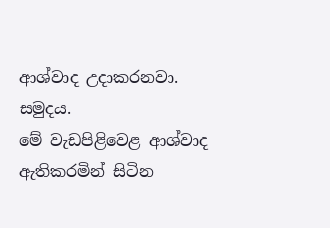ආශ්වාද උදාකරනවා. සමුදය.
මේ වැඩපිළිවෙළ ආශ්වාද ඇතිකරමින් සිටින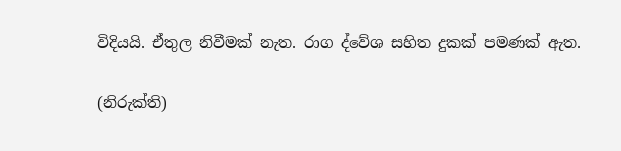විදියයි. ඒතුල නිවීමක් නැත. රාග ද්වේශ සහිත දුකක් පමණක් ඇත.

(නිරුක්ති)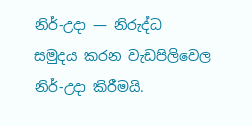නිර්-උදා — නිරුද්ධ
සමුදය කරන වැඩපිලිවෙල නිර්-උදා කිරීමයි.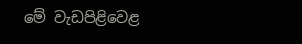මේ වැඩපිළිවෙළ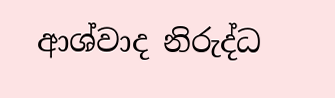ආශ්වාද නිරුද්ධ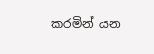කරමින් යන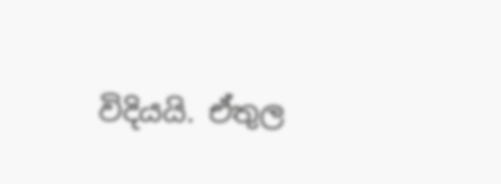විදියයි. ඒතුල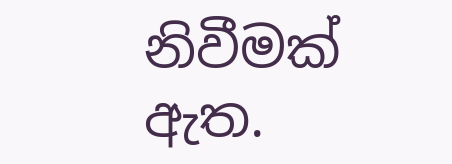නිවීමක් ඇත.